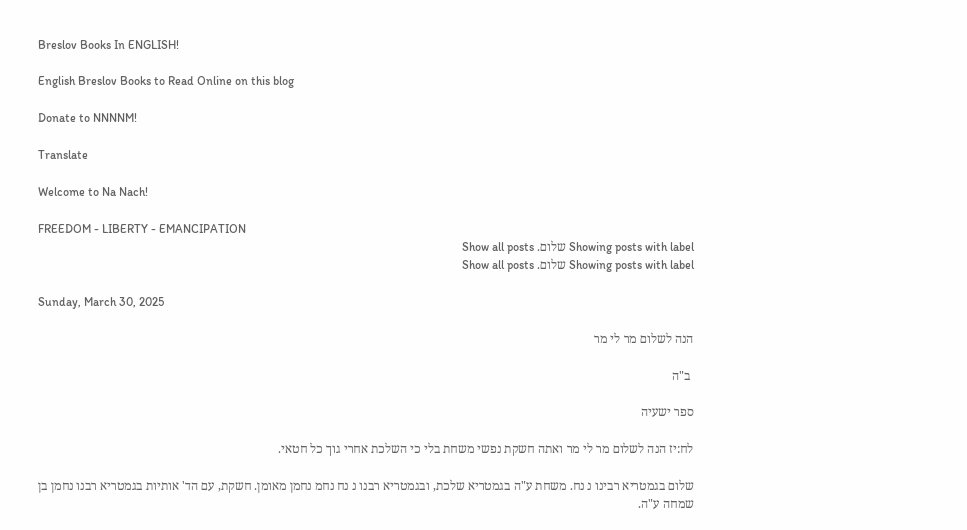Breslov Books In ENGLISH!

English Breslov Books to Read Online on this blog

Donate to NNNNM!

Translate

Welcome to Na Nach!

FREEDOM - LIBERTY - EMANCIPATION
Showing posts with label שלום. Show all posts
Showing posts with label שלום. Show all posts

Sunday, March 30, 2025

הנה לשלום מר לי מר

 ב"ה

ספר ישעיה

לח:יז הנה לשלום מר לי מר ואתה חשקת נפשי משחת בלי כי השלכת אחרי גוך כל חטאי.

שלום בגמטריא רבינו נ נח. משחת ע"ה בגמטריא שלכת, ובגמטריא רבנו נ נח נחמ נחמן מאומן. חשקת, עם הד' אותיות בגמטריא רבנו נחמן בן שמחה ע"ה.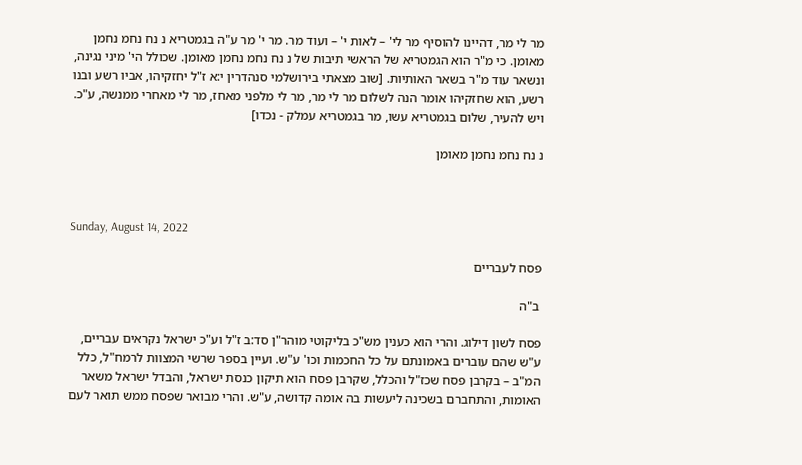מר לי מר, דהיינו להוסיף מר לי' – לאות י' – ועוד מר. מר י' מר ע"ה בגמטריא נ נח נחמ נחמן מאומן. כי מ"ר הוא הגמטריא של הראשי תיבות של נ נח נחמ נחמן מאומן. שכולל הי' מיני נגינה, ונשאר עוד מ"ר בשאר האותיות. [שוב מצאתי בירושלמי סנהדרין י:א ז"ל יחזקיהו, אביו רשע ובנו רשע, הוא שחזקיהו אומר הנה לשלום מר לי מר, מר לי מלפני מאחז, מר לי מאחרי ממנשה, ע"כ. ויש להעיר, שלום בגמטריא עשו, מר בגמטריא עמלק - נכדו]

נ נח נחמ נחמן מאומן



Sunday, August 14, 2022

פסח לעבריים

 ב"ה

פסח לשון דילוג. והרי הוא כענין מש"כ בליקוטי מוהר"ן סד:ב ז"ל וע"כ ישראל נקראים עבריים, ע"ש שהם עוברים באמונתם על כל החכמות וכו' ע"ש. ועיין בספר שרשי המצוות לרמח"ל, כלל המ"ב – בקרבן פסח שכז"ל והכלל, שקרבן פסח הוא תיקון כנסת ישראל, והבדל ישראל משאר האומות, והתחברם בשכינה ליעשות בה אומה קדושה, ע"ש. והרי מבואר שפסח ממש תואר לעם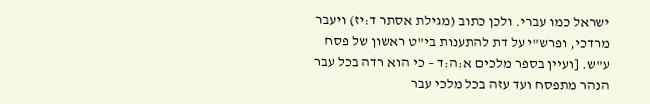ישראל כמו עברי. ולכן כתוב (מגילת אסתר ד:יז) ויעבר מרדכי, ופרש"י על דת להתענות בי"ט ראשון של פסח ע"ש. [ועיין בספר מלכים א:ה:ד – כי הוא רדה בכל עבר הנהר מתפסח ועד עזה בכל מלכי עבר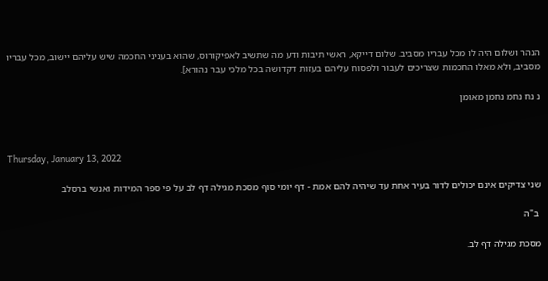הנהר ושלום היה לו מכל עבריו מסביב. שלום דייקא, ראשי תיבות ודע מה שתשיב לאפיקורוס, שהוא בעניני החכמה שיש עליהם יישוב, מכל עבריו מסביב, ולא מאלו החכמות שצריכים לעבור ולפסוח עליהם בעזות דקדושה בכל מלכי עבר נהורא].

נ נח נחמ נחמן מאומן



Thursday, January 13, 2022

שני צדיקים אינם יכולים לדור בעיר אחת עד שיהיה להם אמת - דף יומי סוף מסכת מגילה דף לב על פי ספר המידות ואנשי ברסלב

 ב"ה

מסכת מגילה דף לב.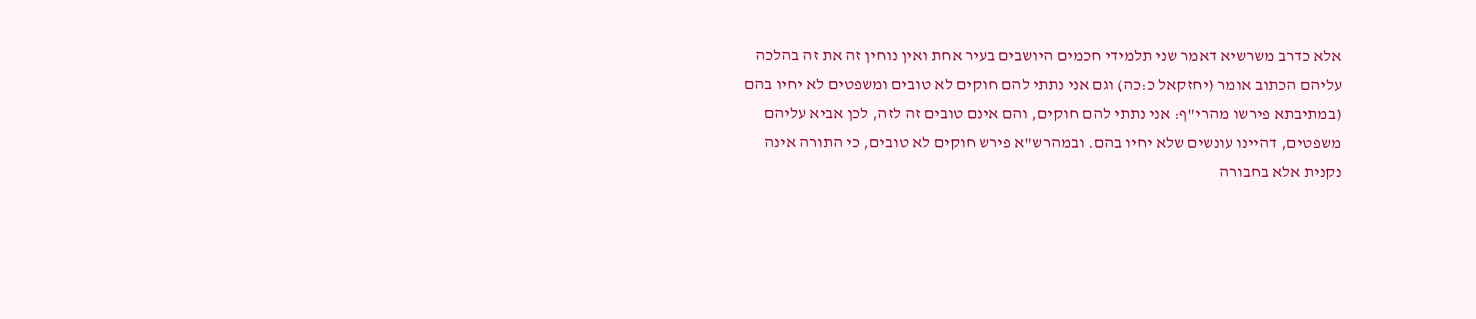אלא כדרב משרשיא דאמר שני תלמידי חכמים היושבים בעיר אחת ואין נוחין זה את זה בהלכה עליהם הכתוב אומר (יחזקאל כ:כה) וגם אני נתתי להם חוקים לא טובים ומשפטים לא יחיו בהם (במתיבתא פירשו מהרי"ף: אני נתתי להם חוקים, והם אינם טובים זה לזה, לכן אביא עליהם משפטים, דהיינו עונשים שלא יחיו בהם. ובמהרש"א פירש חוקים לא טובים, כי התורה אינה נקנית אלא בחבורה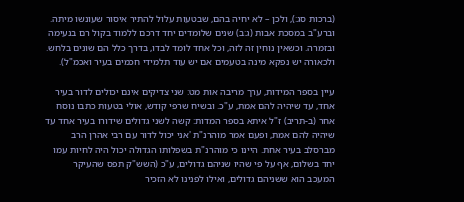(ברכות סג:), ולכן – לא יחיה בהם, שבטעות עלול להתיר איסור שעונשו מיתה. וברע"ב במסכת אבות (ג:ב) שנים שלומדים יחד דרכם ללמוד בקול רם בנעימה ובזמרה. וכשאין נוחין זה לזה, וכל אחד לומד לבדו, בדרך כלל הם שונים בלחש. ולכאורה יש נפקא מינה בטעמים אם יש עוד תלמידי חכמים בעיר ואכמ"ל).

עיין בספר המידות, ערך מריבה אות מט: שני צדיקים אינם יכולים לדור בעיר אחד, עד שיהיה להם אמת, ע"כ. ובשיח שרפי קודש, אולי בטעות כתבו נוסח אחר (ב-תריב) ז"ל איתא בספר המדות: קשה לשני גדולים שידורו בעיר אחד עד שיהיה להם אמת, ופעם אמר מוהרנ"ת 'אני יכול לדור עם רבי אהרן הרב מברסלב בעיר אחת. היינו כי מוהרנ"ת בשפלותו הגדולה יכול היה לחיות עמו יחד בשלום, אף על פי שהיו שניהם גדולים, ע"כ (השש"ק תפס שהעיקר המעכב הוא ששניהם גדולים, ואילו לפנינו לא הזכיר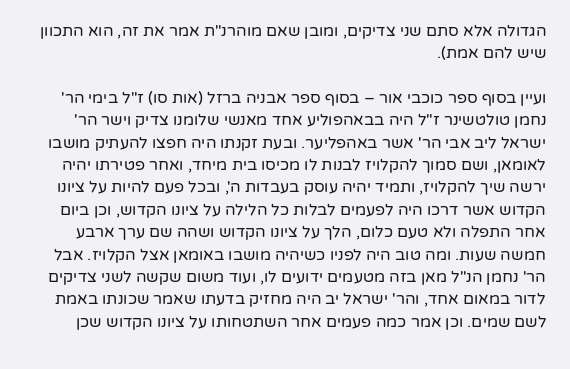הגדולה אלא סתם שני צדיקים, ומובן שאם מוהרנ"ת אמר את זה, הוא התכוון שיש להם אמת).

ועיין בסוף ספר כוכבי אור – בסוף ספר אבניה ברזל (אות סו) ז"ל בימי הר' נחמן טולטשינר ז"ל היה בבאהפוליע אחד מאנשי שלומנו צדיק וישר הר' ישראל ליב אבי הר' אשר באהפליער. ובעת זקנתו היה חפצו להעתיק מושבו לאומאן, ושם סמוך להקלויז לבנות לו מכיסו בית מיחד, ואחר פטירתו יהיה ירשה שיך להקלויז, ותמיד יהיה עוסק בעבדות ה', ובכל פעם להיות על ציונו הקדוש אשר דרכו היה לפעמים לבלות כל הלילה על ציונו הקדוש, וכן ביום אחר התפלה ולא טעם כלום, הלך על ציונו הקדוש ושהה שם ערך ארבע חמשה שעות. ומה טוב היה לפניו כשיהיה מושבו באומאן אצל הקלויז. אבל הר' נחמן הנ"ל מאן בזה מטעמים ידועים לו, ועוד משום שקשה לשני צדיקים לדור במאום אחד, והר' ישראל יב היה מחזיק בדעתו שאמר שכונתו באמת לשם שמים. וכן אמר כמה פעמים אחר השתטחותו על ציונו הקדוש שכן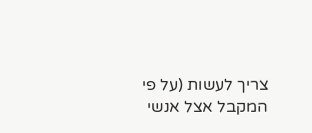צריך לעשות (על פי המקבל אצל אנשי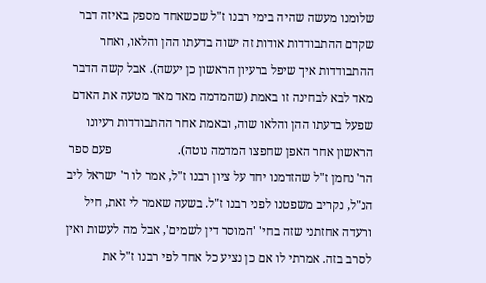שלומנו מעשה שהיה בימי רבנו ז"ל שכשאחד מספק באיזה דבר שקדם ההתבודדות אודות זה ישוה בדעתו ההן והלאו, ואחר ההתבודדות איך שיפל ברעיון הראשון כן יעשה). אבל קשה הדבר מאד לבא לבחינה זו באמת (שהמדמה מאד מאד מטעה את האדם שפעל בדעתו ההן והלאו שוה, ובאמת אחר ההתבודדות רעיונו הראשון אחר האפן שחפצו המדמה נוטה).                     פעם ספר הר' נחמן ז"ל שהזדמנו יחד על ציון רבנו ז"ל, אמר לו ר' ישראל ליב הנ"ל, נקריב משפטנו לפני רבנו ז"ל. בשעה שאמר לי זאת, חיל ורעדה אחזתני שזה בחי' 'המוסר דין לשמים', אבל מה לעשות ואין לסרב בזה. אמרתי לו אם כן נציע כל אחד לפי רבנו ז"ל את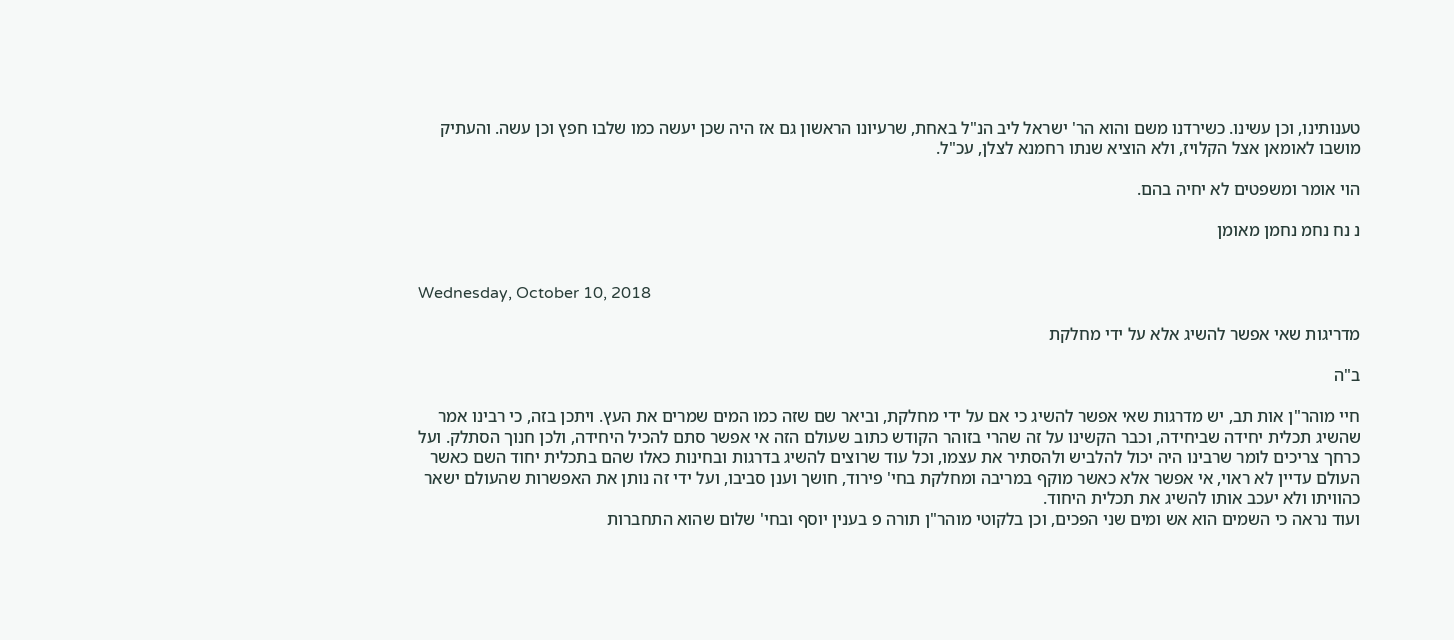טענותינו, וכן עשינו. כשירדנו משם והוא הר' ישראל ליב הנ"ל באחת, שרעיונו הראשון גם אז היה שכן יעשה כמו שלבו חפץ וכן עשה. והעתיק מושבו לאומאן אצל הקלויז, ולא הוציא שנתו רחמנא לצלן, עכ"ל.

הוי אומר ומשפטים לא יחיה בהם.

נ נח נחמ נחמן מאומן


Wednesday, October 10, 2018

מדריגות שאי אפשר להשיג אלא על ידי מחלקת

ב"ה

חיי מוהר"ן אות תב, יש מדרגות שאי אפשר להשיג כי אם על ידי מחלקת, וביאר שם שזה כמו המים שמרים את העץ. ויתכן בזה, כי רבינו אמר שהשיג תכלית יחידה שביחידה, וכבר הקשינו על זה שהרי בזוהר הקודש כתוב שעולם הזה אי אפשר סתם להכיל היחידה, ולכן חנוך הסתלק. ועל כרחך צריכים לומר שרבינו היה יכול להלביש ולהסתיר את עצמו, וכל עוד שרוצים להשיג בדרגות ובחינות כאלו שהם בתכלית יחוד השם כאשר העולם עדיין לא ראוי, אי אפשר אלא כאשר מוקף במריבה ומחלקת בחי' פירוד, חושך וענן סביבו, ועל ידי זה נותן את האפשרות שהעולם ישאר כהוויתו ולא יעכב אותו להשיג את תכלית היחוד.
ועוד נראה כי השמים הוא אש ומים שני הפכים, וכן בלקוטי מוהר"ן תורה פ בענין יוסף ובחי' שלום שהוא התחברות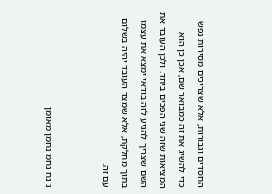החסדים וגבורות, אלא שצריכים מסירות נפש כדי להשיג את זה כמבואר שם, אכן כן הוא המציאות שזה שני הפכים ביחד. ולכן העובד את השם שצריך להגיע לזה בודאי ימצא את עצמו בתוך מחלקת, אלא שמצד העובד יהיה בשלום עם זה.


נ נח נחמ נחמן מאומן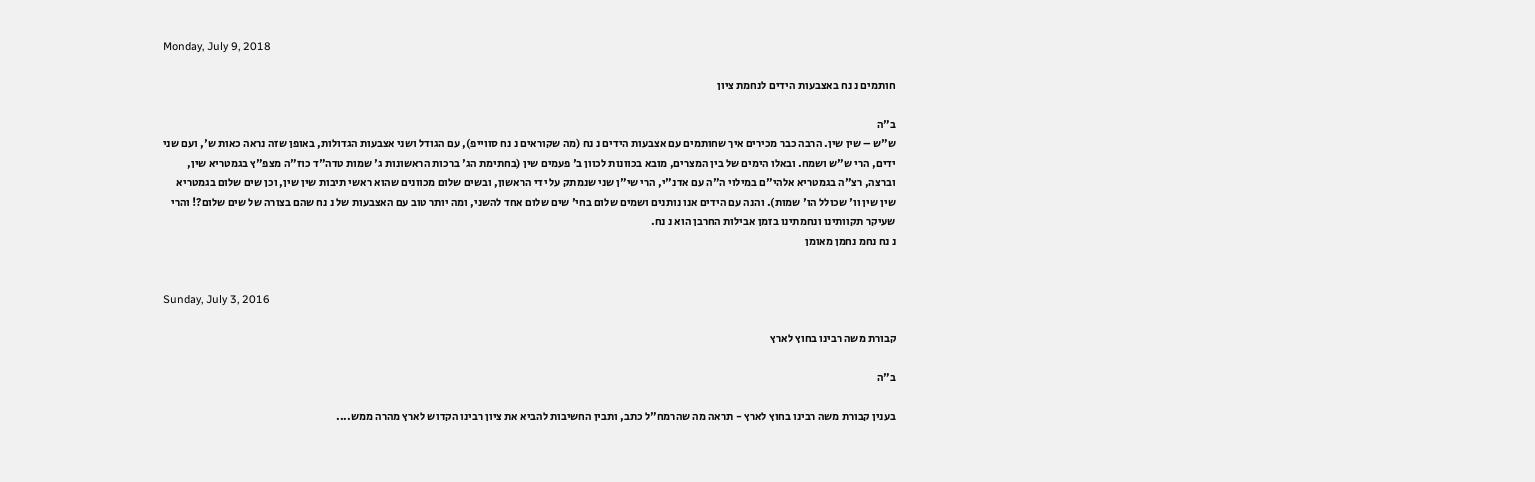Monday, July 9, 2018

חותמים נ נח באצבעות הידים לנחמת ציון

ב"ה
ש"ש – שין שין. הרבה כבר מכירים איך שחותמים עם אצבעות הידים נ נח (מה שקוראים נ נח סווייפ), עם הגודל ושני אצבעות הגדולות, באופן שזה נראה כאות ש', ועם שני ידים, הרי ש"ש ושמח. ובאלו הימים של בין המצרים, מובא בכוונות לכוון ב' פעמים שין (בחתימת הג' ברכות הראשונות ג' שמות טדה"ד כוז"ה מצפ"ץ בגמטריא שין, וברצה, רצ"ה בגמטריא אלהי"ם במילוי ה"ה עם אדנ"י, הרי שי"ן שני שנמתק על ידי הראשון, ובשים שלום מכוונים שהוא ראשי תיבות שין שין, וכן שים שלום בגמטריא שין שין וו' שכולל הו' שמות). והנה עם הידים אנו נותנים ושמים שלום בחי' שים שלום אחד להשני, ומה יותר טוב עם האצבעות של נ נח שהם בצורה של שים שלום?! והרי שעיקר תקוותינו ונחמתינו בזמן אבילות החרבן הוא נ נח.
נ נח נחמ נחמן מאומן


Sunday, July 3, 2016

קבורת משה רבינו בחוץ לארץ

ב"ה

בענין קבורת משה רבינו בחוץ לארץ - תראה מה שהרמח"ל כתב, ותבין החשיבות להביא את ציון רבינו הקדוש לארץ מהרה ממש....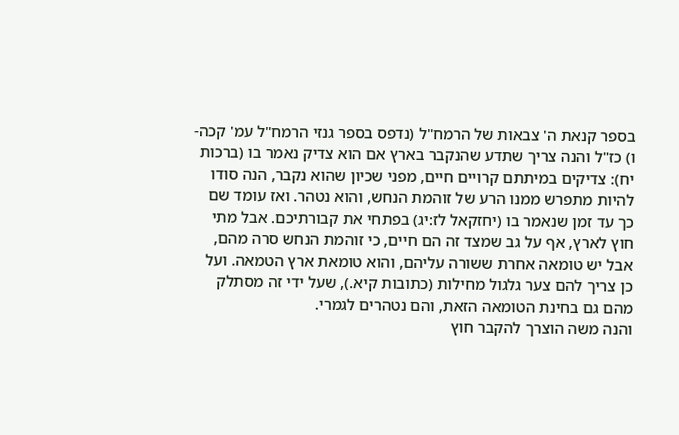בספר קנאת ה' צבאות של הרמח"ל (נדפס בספר גנזי הרמח"ל עמ' קכה-ו) כז"ל והנה צריך שתדע שהנקבר בארץ אם הוא צדיק נאמר בו (ברכות יח): צדיקים במיתתם קרויים חיים, מפני שכיון שהוא נקבר, הנה סודו להיות מתפרש ממנו הרע של זוהמת הנחש, והוא נטהר. ואז עומד שם כך עד זמן שנאמר בו (יחזקאל לז:יג) בפתחי את קבורתיכם. אבל מתי חוץ לארץ, אף על גב שמצד זה הם חיים, כי זוהמת הנחש סרה מהם, אבל יש טומאה אחרת ששורה עליהם, והוא טומאת ארץ הטמאה. ועל כן צריך להם צער גלגול מחילות (כתובות קיא.), שעל ידי זה מסתלק מהם גם בחינת הטומאה הזאת, והם נטהרים לגמרי.
והנה משה הוצרך להקבר חוץ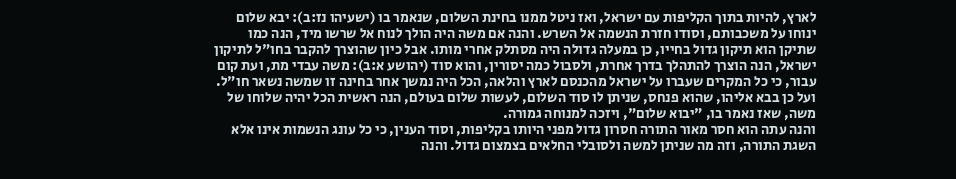לארץ, להיות בתוך הקליפות עם ישראל, ואז ניטל ממנו בחינת השלום, שנאמר בו (ישעיהו נז:ב): יבא שלום ינוחו על משכבותם, וסודו חזרת הנשמה אל השרש. והנה אם משה היה הולך לנוח אל שרשו מיד, הנה כמו שתיקן הוא תיקון גדול בחייו, כן במעלה גדולה היה מסתלק אחרי מותו. אבל כיון שהוצרך להקבר בחו"ל לתיקון ישראל, הנה הוצרך להתהלך בדרך אחרת, ולסבול כמה יסורין, והוא סוד (יהושע א:ב): משה עבדי מת, ועת קום עבור, כי כל המקרים שעברו על ישראל מהכנסם לארץ והלאה, הכל היה נמשך אחר בחינה זו שמשה נשאר חו"ל. ועל כן בבא אליהו, שהוא פנחס, שניתן לו סוד השלום, לעשות שלום בעולם, הנה ראשית הכל יהיה שלוחו של משה, שאז נאמר בו, "יבוא שלום", ויזכה למנוחה גמורה.
והנה עתה הוא חסר מאור התורה חסרון גדול מפני היותו בקליפות, וסוד הענין, כי כל עונג הנשמות אינו אלא השגת התורה, וזה מה שניתן למשה ולסובלי החלאים בצמצום גדול. והנה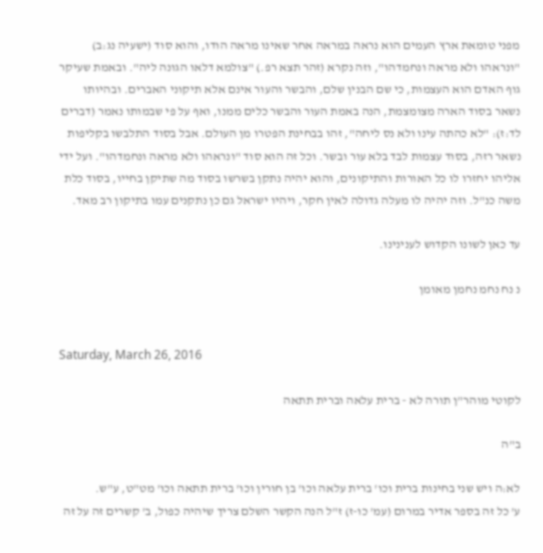מפני טומאת ארץ העמים הוא נראה במראה אחר שאינו מראה הודו, והוא סוד (ישעיה נג:ב) "ונראהו ולא מראה ונחמדהו", וזה נקרא (זהר תצא רפ.) "צולמא דלאו הגונה ליה". ובאמת שעיקר גוף האדם הוא העצמות, כי שם הבנין שלם, והבשר והעור אינם אלא תיקוני האברים. ובהיותו נשאר בסוד הארה מצומצמת, הנה באמת העור והבשר כלים ממנו, ואף על פי שבמותו נאמר (דברים לד:ז): "לא כהתה עינו ולא נס ליחה", זהו בבחינת הפטרו מן העולם. אבל בסוד התלבשו בקליפות נשאר רזה, בסוד עצמות לבד בלא עור ובשר. וכל זה הוא סוד "ונראהו ולא מראה ונחמדהו". ועל ידי אליהו יחזרו לו כל האורות והתיקונים, והוא יהיה נתקן בשרשו בסוד מה שתיקן בחייו, בסוד כלת משה כנ"ל. וזה יהיה לו מעלה גדולה לאין חקר, ויהיו ישראל גם כן נתקנים עמו בתיקון רב מאד.

עד כאן לשונו הקדוש לענינינו.

נ נח נחמ נחמן מאומן


Saturday, March 26, 2016

לקוטי מוהר"ן תורה לא - ברית עלאה וברית תתאה

ב"ה

לא:ה ויש שני בחינות ברית וכו' ברית עלאה וכו' בן חורין וכו' ברית תתאה וכו' מט"ט, ע"ש.
ע' כל זה בספר אדיר במרום (עמ' כו-ז) ז"ל הנה הקשר השלם צריך שיהיה כפול, ב' קשרים זה על זה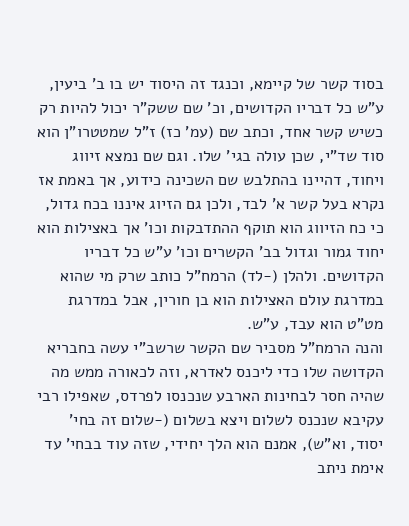בסוד קשר של קיימא, וכנגד זה היסוד יש בו ב' ביעין, ע"ש כל דבריו הקדושים, וכ' שם ששק"ר יכול להיות רק כשיש קשר אחד, וכתב שם (עמ' כז) ז”ל שמטטרו”ן הוא סוד שד”י, שכן עולה בגי' שלו. וגם שם נמצא זיווג ויחוד, דהיינו בהתלבש שם השכינה כידוע, אך באמת אז נקרא בעל קשר א' לבד, ולכן גם הזיוג איננו בכח גדול, כי כח הזיווג הוא תוקף ההתדבקות וכו' אך באצילות הוא יחוד גמור וגדול בב' הקשרים וכו' ע”ש כל דבריו הקדושים. ולהלן (-לד) הרמח"ל כותב שרק מי שהוא במדרגת עולם האצילות הוא בן חורין, אבל במדרגת מט"ט הוא עבד, ע"ש.
והנה הרמח”ל מסביר שם הקשר שרשב”י עשה בחבריא הקדושה שלו כדי ליכנס לאדרא, וזה לכאורה ממש מה שהיה חסר לבחינות הארבע שנכנסו לפרדס, שאפילו רבי עקיבא שנכנס לשלום ויצא בשלום (-שלום זה בחי' יסוד, וא”ש), אמנם הוא הלך יחידי, שזה עוד בבחי' עד אימת ניתב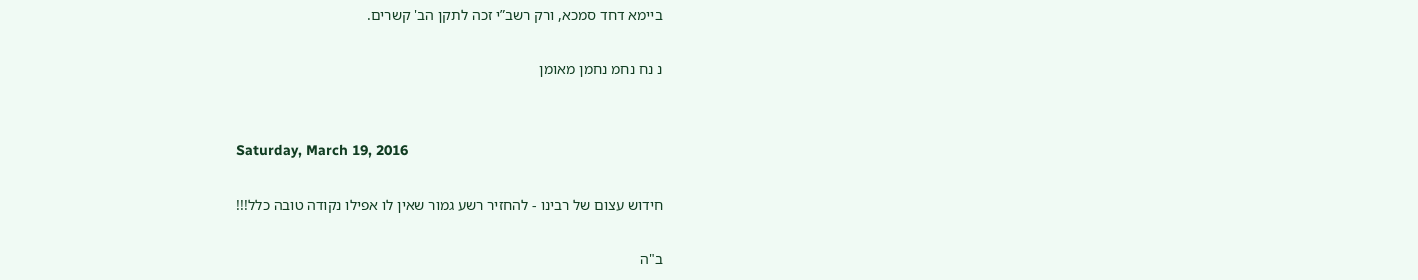ביימא דחד סמכא, ורק רשב”י זכה לתקן הב' קשרים.

נ נח נחמ נחמן מאומן


Saturday, March 19, 2016

חידוש עצום של רבינו - להחזיר רשע גמור שאין לו אפילו נקודה טובה כלל!!!

ב"ה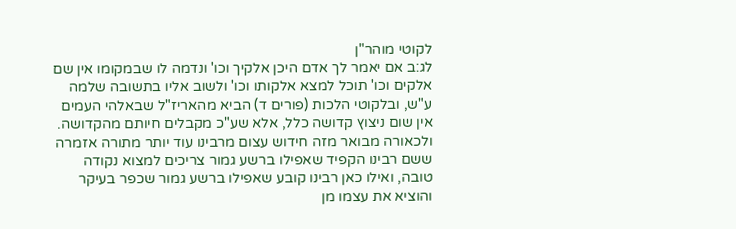לקוטי מוהר"ן
לג:ב אם יאמר לך אדם היכן אלקיך וכו' ונדמה לו שבמקומו אין שם אלקים וכו' תוכל למצא אלקותו וכו' ולשוב אליו בתשובה שלמה ע"ש, ובלקוטי הלכות (פורים ד) הביא מהאריז"ל שבאלהי העמים אין שום ניצוץ קדושה כלל, אלא שע"כ מקבלים חיותם מהקדושה. ולכאורה מבואר מזה חידוש עצום מרבינו עוד יותר מתורה אזמרה ששם רבינו הקפיד שאפילו ברשע גמור צריכים למצוא נקודה טובה, ואילו כאן רבינו קובע שאפילו ברשע גמור שכפר בעיקר והוציא את עצמו מן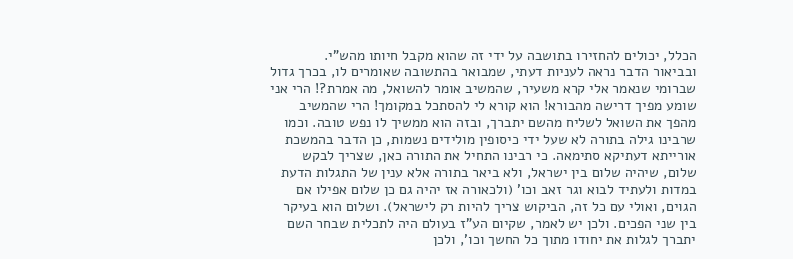הכלל, יכולים להחזירו בתושבה על ידי זה שהוא מקבל חיותו מהש"י.
ובביאור הדבר נראה לעניות דעתי, שמבואר בהתשובה שאומרים לו, בכרך גדול שברומי שנאמר אלי קרא משעיר, שהמשיב אומר להשואל, מה אמרת?! הרי אני שומע מפיך דרישה מהבורא! הוא קורא לי להסתכל במקומך! הרי שהמשיב מהפך את השואל לשליח מהשם יתברך, ובזה הוא ממשיך לו נפש טובה. וכמו שרבינו גילה בתורה לא שעל ידי כיסופין מולידים נשמות, כן הדבר בהמשכת אורייתא דעתיקא סתימאה. כי רבינו התחיל את התורה כאן, שצריך לבקש שלום, שיהיה שלום בין ישראל, ולא ביאר בתורה אלא ענין של התגלות הדעת במדות ולעתיד לבוא וגר זאב וכו' (ולכאורה אז יהיה גם כן שלום אפילו אם הגוים, ואולי עם כל זה, הביקוש צריך להיות רק לישראל). ושלום הוא בעיקר בין שני הפכים. ולכן יש לאמר, שקיום הע"ז בעולם היה לתכלית שבחר השם יתברך לגלות את יחודו מתוך כל החשך וכו', ולכן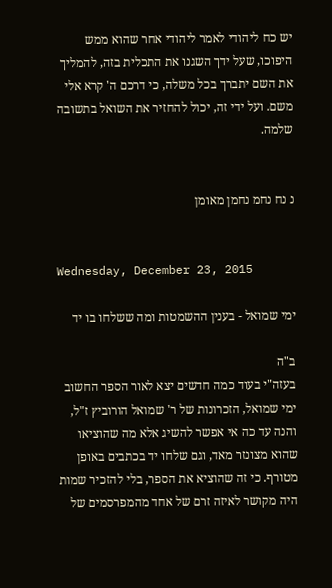יש כח ליהודי לאמר ליהודי אחר שהוא ממש היפוכו, שעל ידך השגנו את התכלית בזה, להמליך את השם יתברך בכל משלה, כי דרכם ה' קרא אלי משם. ועל ידי זה, יכול להחזיר את השואל בתשובה שלמה.


נ נח נחמ נחמן מאומן


Wednesday, December 23, 2015

ימי שמואל - בענין ההשמטות ומה ששלחו בו יד

ב"ה
בעזה"י בעוד כמה חדשים יצא לאור הספר החשוב ימי שמואל, הזכרונות של ר' שמואל הורוביץ ז"ל, והנה עד כה אי אפשר להשיג אלא מה שהוציאו שהוא מצונזר מאד, וגם שלחו יד בכתבים באופן מטורף. כי זה שהוציא את הספר, בלי להזכיר שמות היה מקושר לאיזה זרם של אחד מהמפרסמים של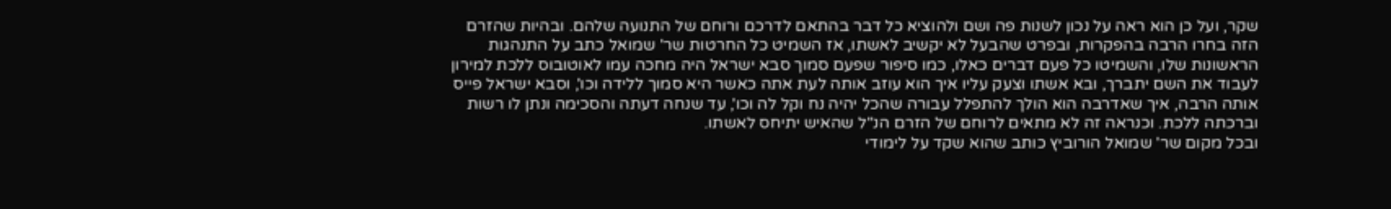שקר, ועל כן הוא ראה על נכון לשנות פה ושם ולהוציא כל דבר בהתאם לדרכם ורוחם של התנועה שלהם. ובהיות שהזרם הזה בחרו הרבה בהפקרות, ובפרט שהבעל לא יקשיב לאשתו, אז השמיט כל החרטות שר' שמואל כתב על התנהגות הראשונות שלו, והשמיטו כל פעם דברים כאלו, כמו סיפור שפעם סמוך סבא ישראל היה מחכה עמו לאוטובוס ללכת למירון לעבוד את השם יתברך, ובא אשתו וצעק עליו איך הוא עוזב אותה לעת אתה כאשר היא סמוך ללידה וכו', וסבא ישראל פייס אותה הרבה, איך שאדרבה הוא הולך להתפלל עבורה שהכל יהיה נח וקל לה וכו', עד שנחה דעתה והסכימה ונתן לו רשות וברכתה ללכת. וכנראה זה לא מתאים לרוחם של הזרם הנ"ל שהאיש יתיחס לאשתו.
ובכל מקום שר' שמואל הורוביץ כותב שהוא שקד על לימודי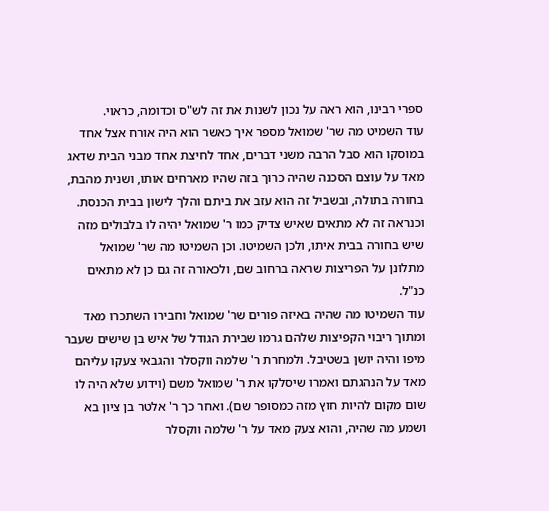ספרי רבינו, הוא ראה על נכון לשנות את זה לש"ס וכדומה, כראוי.
עוד השמיט מה שר' שמואל מספר איך כאשר הוא היה אורח אצל אחד במוסקו הוא סבל הרבה משני דברים, אחד לחיצת אחד מבני הבית שדאג מאד על עוצם הסכנה שהיה כרוך בזה שהיו מארחים אותו, ושנית מהבת, בחורה בתולה, ובשביל זה הוא עזב את ביתם והלך לישון בבית הכנסת. וכנראה זה לא מתאים שאיש צדיק כמו ר' שמואל יהיה לו בלבולים מזה שיש בחורה בבית איתו, ולכן השמיטו. וכן השמיטו מה שר' שמואל מתלונן על הפריצות שראה ברחוב שם, ולכאורה זה גם כן לא מתאים כנ"ל.
עוד השמיטו מה שהיה באיזה פורים שר' שמואל וחבירו השתכרו מאד ומתוך ריבוי הקפיצות שלהם גרמו שבירת הגודל של איש בן שישים שעבר מיפו והיה יושן בשטיבל. ולמחרת ר' שלמה ווקסלר והגבאי צעקו עליהם מאד על הנהגתם ואמרו שיסלקו את ר' שמואל משם (וידוע שלא היה לו שום מקום להיות חוץ מזה כמסופר שם). ואחר כך ר' אלטר בן ציון בא ושמע מה שהיה, והוא צעק מאד על ר' שלמה ווקסלר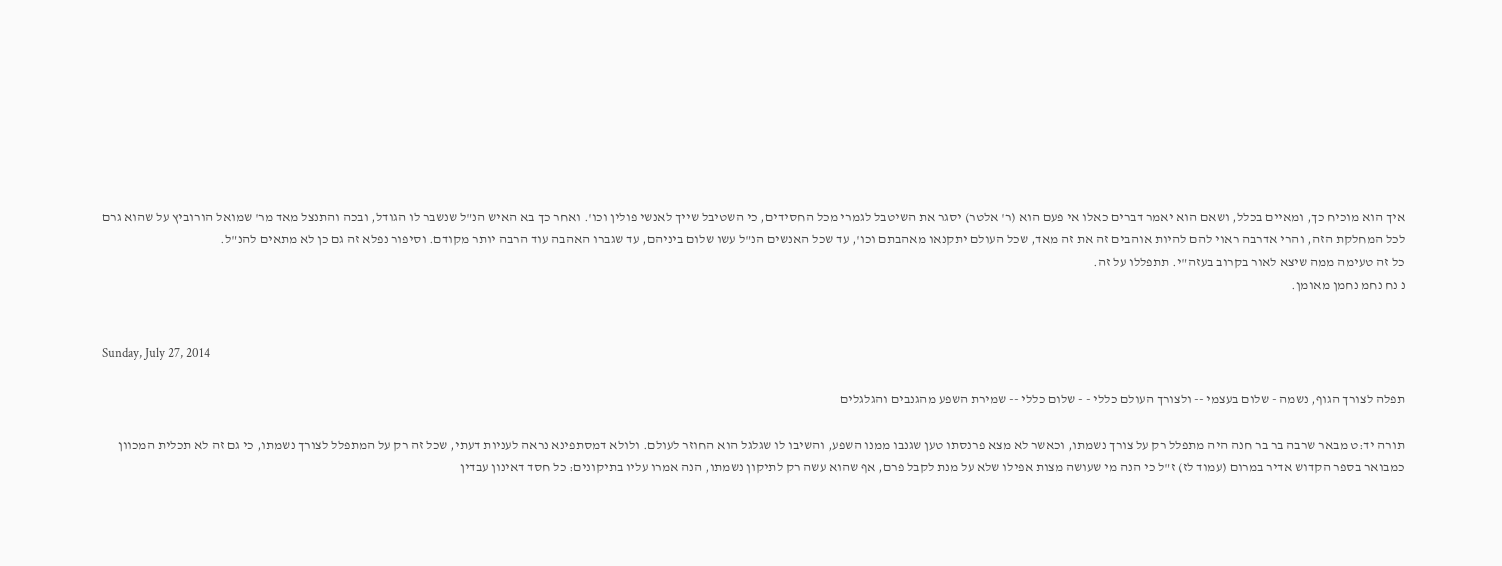איך הוא מוכיח כך, ומאיים בכלל, ושאם הוא יאמר דברים כאלו אי פעם הוא (ר' אלטר) יסגר את השיטבל לגמרי מכל החסידים, כי השטיבל שייך לאנשי פולין וכו'. ואחר כך בא האיש הנ"ל שנשבר לו הגודל, ובכה והתנצל מאד מר' שמואל הורוביץ על שהוא גרם לכל המחלקת הזה, והרי אדרבה ראוי להם להיות אוהבים זה את זה מאד, שכל העולם יתקנאו מאהבתם וכו', עד שכל האנשים הנ"ל עשו שלום ביניהם, עד שגברו האהבה עוד הרבה יותר מקודם. וסיפור נפלא זה גם כן לא מתאים להנ"ל.
כל זה טעימה ממה שיצא לאור בקרוב בעזה"י. תתפללו על זה.
נ נח נחמ נחמן מאומן.


Sunday, July 27, 2014

תפלה לצורך הגוף, נשמה - שלום בעצמי -- ולצורך העולם כללי - - שלום כללי -- שמירת השפע מהגנבים והגלגלים

תורה יד:ט מבאר שרבה בר בר חנה היה מתפלל רק על צורך נשמתו, וכאשר לא מצא פרנסתו טען שגנבו ממנו השפע, והשיבו לו שגלגל הוא החוזר לעולם. ולולא דמסתפינא נראה לעניות דעתי, שכל זה רק על המתפלל לצורך נשמתו, כי גם זה לא תכלית המכוון כמבואר בספר הקדוש אדיר במרום (עמוד לז) ז"ל כי הנה מי שעושה מצות אפילו שלא על מנת לקבל פרם, אף שהוא עשה רק לתיקון נשמתו, הנה אמרו עליו בתיקונים: כל חסד דאינון עבדין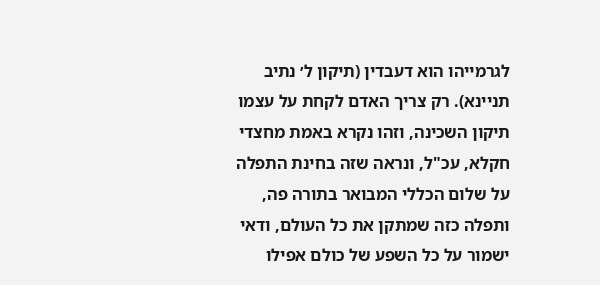לגרמייהו הוא דעבדין (תיקון ל׳ נתיב תניינא). רק צריך האדם לקחת על עצמו תיקון השכינה, וזהו נקרא באמת מחצדי חקלא, עכ"ל, ונראה שזה בחינת התפלה על שלום הכללי המבואר בתורה פה, ותפלה כזה שמתקן את כל העולם, ודאי ישמור על כל השפע של כולם אפילו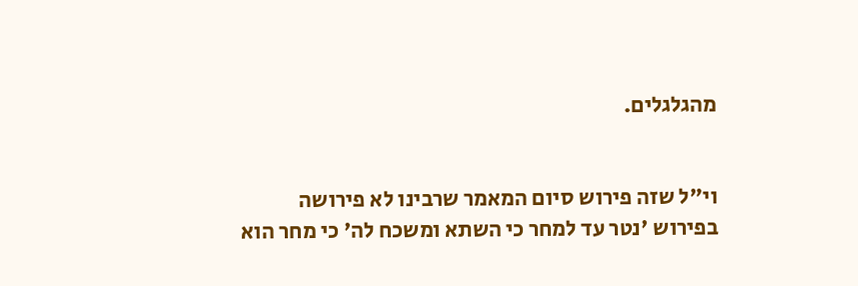מהגלגלים.


וי"ל שזה פירוש סיום המאמר שרבינו לא פירושה בפירוש 'נטר עד למחר כי השתא ומשכח לה' כי מחר הוא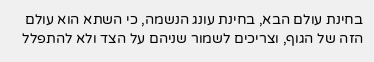בחינת עולם הבא, בחינת עונג הנשמה, כי השתא הוא עולם הזה של הגוף, וצריכים לשמור שניהם על הצד ולא להתפלל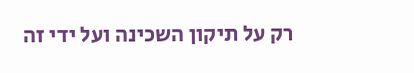רק על תיקון השכינה ועל ידי זה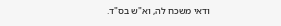ודאי משכח לה, וא"ש בס"ד.